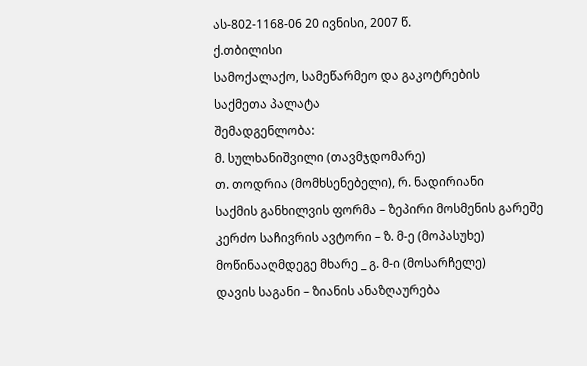ას-802-1168-06 20 ივნისი, 2007 წ.
ქ.თბილისი
სამოქალაქო, სამეწარმეო და გაკოტრების
საქმეთა პალატა
შემადგენლობა:
მ. სულხანიშვილი (თავმჯდომარე)
თ. თოდრია (მომხსენებელი), რ. ნადირიანი
საქმის განხილვის ფორმა – ზეპირი მოსმენის გარეშე
კერძო საჩივრის ავტორი – ზ. მ-ე (მოპასუხე)
მოწინააღმდეგე მხარე _ გ. მ-ი (მოსარჩელე)
დავის საგანი – ზიანის ანაზღაურება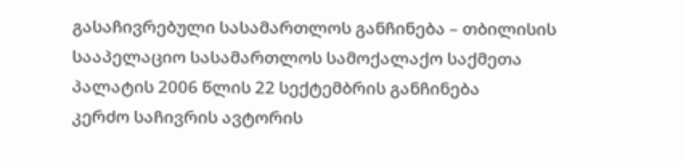გასაჩივრებული სასამართლოს განჩინება – თბილისის სააპელაციო სასამართლოს სამოქალაქო საქმეთა პალატის 2006 წლის 22 სექტემბრის განჩინება
კერძო საჩივრის ავტორის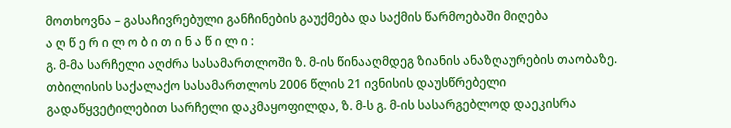მოთხოვნა – გასაჩივრებული განჩინების გაუქმება და საქმის წარმოებაში მიღება
ა ღ წ ე რ ი ლ ო ბ ი თ ი ნ ა წ ი ლ ი :
გ. მ-მა სარჩელი აღძრა სასამართლოში ზ. მ-ის წინააღმდეგ ზიანის ანაზღაურების თაობაზე.
თბილისის საქალაქო სასამართლოს 2006 წლის 21 ივნისის დაუსწრებელი გადაწყვეტილებით სარჩელი დაკმაყოფილდა, ზ. მ-ს გ. მ-ის სასარგებლოდ დაეკისრა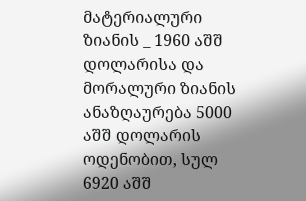მატერიალური ზიანის _ 1960 აშშ დოლარისა და მორალური ზიანის ანაზღაურება 5000 აშშ დოლარის ოდენობით, სულ 6920 აშშ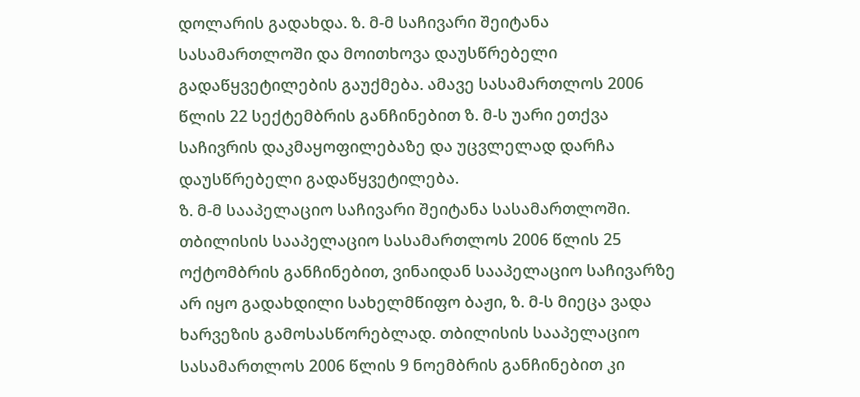დოლარის გადახდა. ზ. მ-მ საჩივარი შეიტანა სასამართლოში და მოითხოვა დაუსწრებელი გადაწყვეტილების გაუქმება. ამავე სასამართლოს 2006 წლის 22 სექტემბრის განჩინებით ზ. მ-ს უარი ეთქვა საჩივრის დაკმაყოფილებაზე და უცვლელად დარჩა დაუსწრებელი გადაწყვეტილება.
ზ. მ-მ სააპელაციო საჩივარი შეიტანა სასამართლოში.
თბილისის სააპელაციო სასამართლოს 2006 წლის 25 ოქტომბრის განჩინებით, ვინაიდან სააპელაციო საჩივარზე არ იყო გადახდილი სახელმწიფო ბაჟი, ზ. მ-ს მიეცა ვადა ხარვეზის გამოსასწორებლად. თბილისის სააპელაციო სასამართლოს 2006 წლის 9 ნოემბრის განჩინებით კი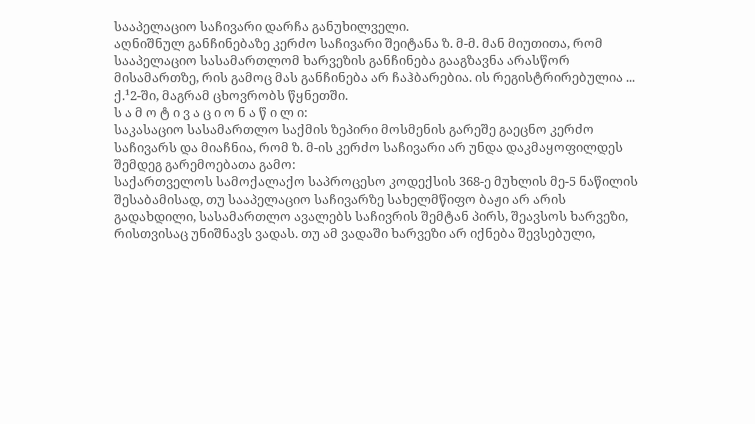სააპელაციო საჩივარი დარჩა განუხილველი.
აღნიშნულ განჩინებაზე კერძო საჩივარი შეიტანა ზ. მ-მ. მან მიუთითა, რომ სააპელაციო სასამართლომ ხარვეზის განჩინება გააგზავნა არასწორ მისამართზე, რის გამოც მას განჩინება არ ჩაჰბარებია. ის რეგისტრირებულია ... ქ.¹2-ში, მაგრამ ცხოვრობს წყნეთში.
ს ა მ ო ტ ი ვ ა ც ი ო ნ ა წ ი ლ ი:
საკასაციო სასამართლო საქმის ზეპირი მოსმენის გარეშე გაეცნო კერძო საჩივარს და მიაჩნია, რომ ზ. მ-ის კერძო საჩივარი არ უნდა დაკმაყოფილდეს შემდეგ გარემოებათა გამო:
საქართველოს სამოქალაქო საპროცესო კოდექსის 368-ე მუხლის მე-5 ნაწილის შესაბამისად, თუ სააპელაციო საჩივარზე სახელმწიფო ბაჟი არ არის გადახდილი, სასამართლო ავალებს საჩივრის შემტან პირს, შეავსოს ხარვეზი, რისთვისაც უნიშნავს ვადას. თუ ამ ვადაში ხარვეზი არ იქნება შევსებული,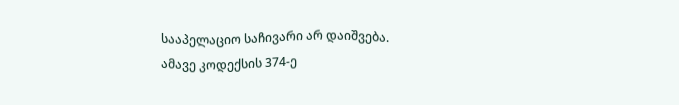სააპელაციო საჩივარი არ დაიშვება.
ამავე კოდექსის 374-ე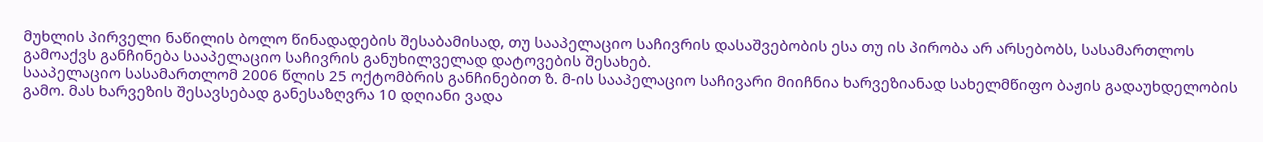მუხლის პირველი ნაწილის ბოლო წინადადების შესაბამისად, თუ სააპელაციო საჩივრის დასაშვებობის ესა თუ ის პირობა არ არსებობს, სასამართლოს გამოაქვს განჩინება სააპელაციო საჩივრის განუხილველად დატოვების შესახებ.
სააპელაციო სასამართლომ 2006 წლის 25 ოქტომბრის განჩინებით ზ. მ-ის სააპელაციო საჩივარი მიიჩნია ხარვეზიანად სახელმწიფო ბაჟის გადაუხდელობის გამო. მას ხარვეზის შესავსებად განესაზღვრა 10 დღიანი ვადა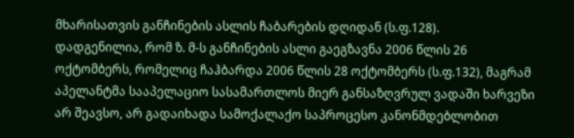მხარისათვის განჩინების ასლის ჩაბარების დღიდან (ს.ფ.128).
დადგენილია, რომ ზ. მ-ს განჩინების ასლი გაეგზავნა 2006 წლის 26 ოქტომბერს, რომელიც ჩაჰბარდა 2006 წლის 28 ოქტომბერს (ს.ფ.132), მაგრამ აპელანტმა სააპელაციო სასამართლოს მიერ განსაზღვრულ ვადაში ხარვეზი არ შეავსო, არ გადაიხადა სამოქალაქო საპროცესო კანონმდებლობით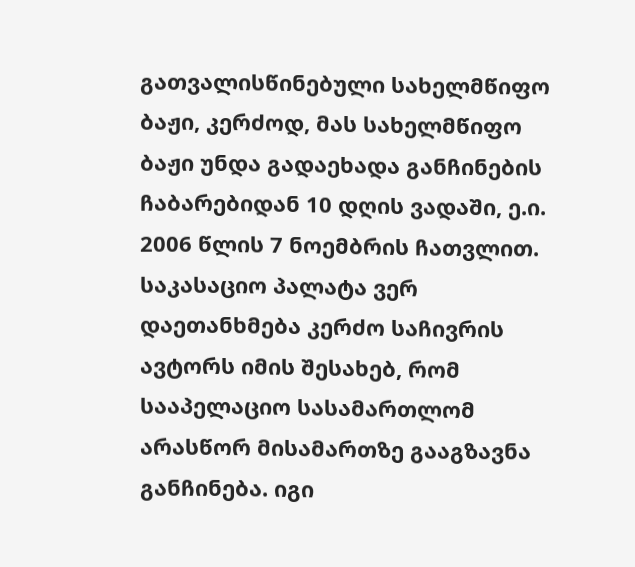გათვალისწინებული სახელმწიფო ბაჟი, კერძოდ, მას სახელმწიფო ბაჟი უნდა გადაეხადა განჩინების ჩაბარებიდან 10 დღის ვადაში, ე.ი. 2006 წლის 7 ნოემბრის ჩათვლით.
საკასაციო პალატა ვერ დაეთანხმება კერძო საჩივრის ავტორს იმის შესახებ, რომ სააპელაციო სასამართლომ არასწორ მისამართზე გააგზავნა განჩინება. იგი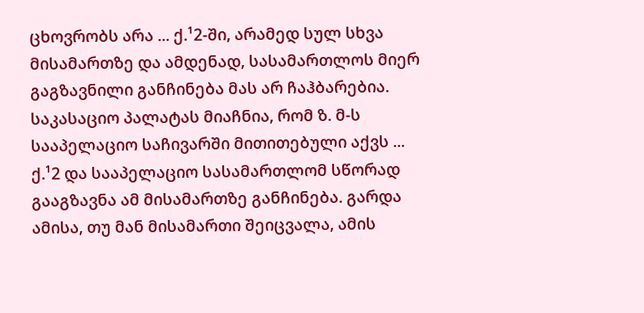ცხოვრობს არა ... ქ.¹2-ში, არამედ სულ სხვა მისამართზე და ამდენად, სასამართლოს მიერ გაგზავნილი განჩინება მას არ ჩაჰბარებია. საკასაციო პალატას მიაჩნია, რომ ზ. მ-ს სააპელაციო საჩივარში მითითებული აქვს ... ქ.¹2 და სააპელაციო სასამართლომ სწორად გააგზავნა ამ მისამართზე განჩინება. გარდა ამისა, თუ მან მისამართი შეიცვალა, ამის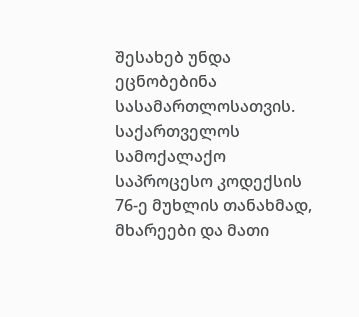შესახებ უნდა ეცნობებინა სასამართლოსათვის.
საქართველოს სამოქალაქო საპროცესო კოდექსის 76-ე მუხლის თანახმად, მხარეები და მათი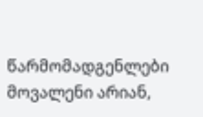წარმომადგენლები მოვალენი არიან,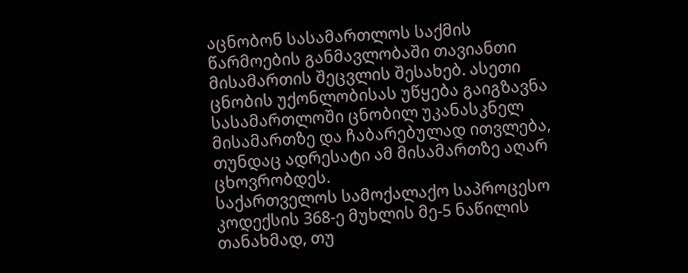აცნობონ სასამართლოს საქმის წარმოების განმავლობაში თავიანთი მისამართის შეცვლის შესახებ. ასეთი ცნობის უქონლობისას უწყება გაიგზავნა სასამართლოში ცნობილ უკანასკნელ მისამართზე და ჩაბარებულად ითვლება, თუნდაც ადრესატი ამ მისამართზე აღარ ცხოვრობდეს.
საქართველოს სამოქალაქო საპროცესო კოდექსის 368-ე მუხლის მე-5 ნაწილის თანახმად, თუ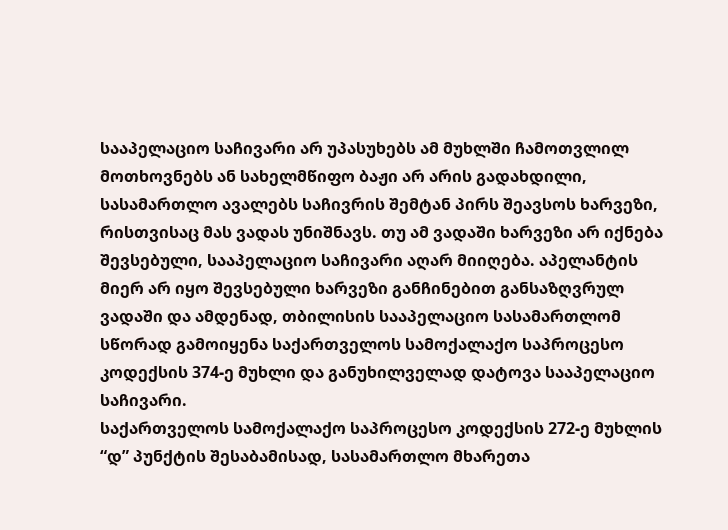სააპელაციო საჩივარი არ უპასუხებს ამ მუხლში ჩამოთვლილ მოთხოვნებს ან სახელმწიფო ბაჟი არ არის გადახდილი, სასამართლო ავალებს საჩივრის შემტან პირს შეავსოს ხარვეზი, რისთვისაც მას ვადას უნიშნავს. თუ ამ ვადაში ხარვეზი არ იქნება შევსებული, სააპელაციო საჩივარი აღარ მიიღება. აპელანტის მიერ არ იყო შევსებული ხარვეზი განჩინებით განსაზღვრულ ვადაში და ამდენად, თბილისის სააპელაციო სასამართლომ სწორად გამოიყენა საქართველოს სამოქალაქო საპროცესო კოდექსის 374-ე მუხლი და განუხილველად დატოვა სააპელაციო საჩივარი.
საქართველოს სამოქალაქო საპროცესო კოდექსის 272-ე მუხლის “დ” პუნქტის შესაბამისად, სასამართლო მხარეთა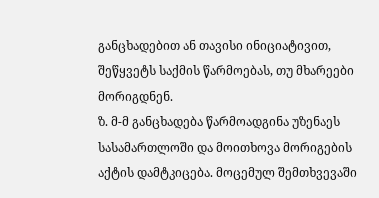განცხადებით ან თავისი ინიციატივით, შეწყვეტს საქმის წარმოებას, თუ მხარეები მორიგდნენ.
ზ. მ-მ განცხადება წარმოადგინა უზენაეს სასამართლოში და მოითხოვა მორიგების აქტის დამტკიცება. მოცემულ შემთხვევაში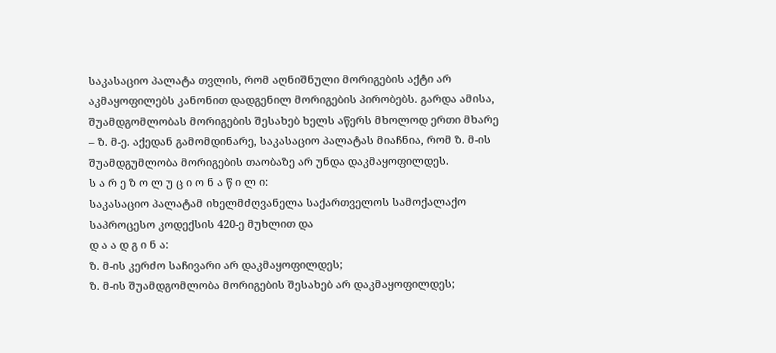საკასაციო პალატა თვლის, რომ აღნიშნული მორიგების აქტი არ აკმაყოფილებს კანონით დადგენილ მორიგების პირობებს. გარდა ამისა, შუამდგომლობას მორიგების შესახებ ხელს აწერს მხოლოდ ერთი მხარე – ზ. მ-ე. აქედან გამომდინარე, საკასაციო პალატას მიაჩნია, რომ ზ. მ-ის შუამდგუმლობა მორიგების თაობაზე არ უნდა დაკმაყოფილდეს.
ს ა რ ე ზ ო ლ უ ც ი ო ნ ა წ ი ლ ი:
საკასაციო პალატამ იხელმძღვანელა საქართველოს სამოქალაქო საპროცესო კოდექსის 420-ე მუხლით და
დ ა ა დ გ ი ნ ა:
ზ. მ-ის კერძო საჩივარი არ დაკმაყოფილდეს;
ზ. მ-ის შუამდგომლობა მორიგების შესახებ არ დაკმაყოფილდეს;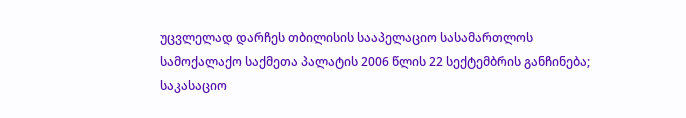უცვლელად დარჩეს თბილისის სააპელაციო სასამართლოს სამოქალაქო საქმეთა პალატის 2006 წლის 22 სექტემბრის განჩინება;
საკასაციო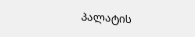პალატის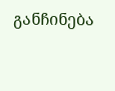განჩინება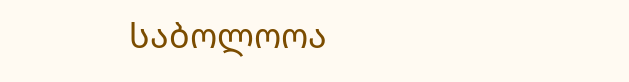საბოლოოა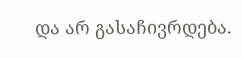და არ გასაჩივრდება.